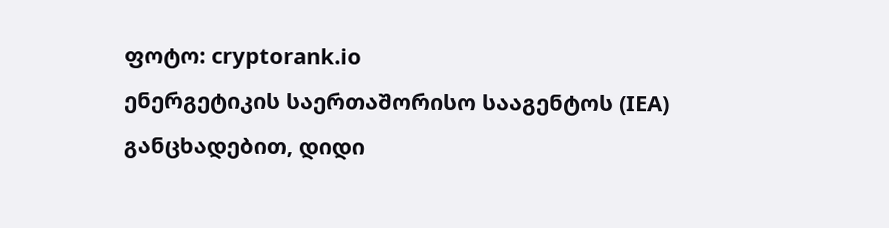ფოტო: cryptorank.io
ენერგეტიკის საერთაშორისო სააგენტოს (IEA) განცხადებით, დიდი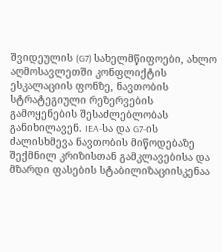შვიდეულის (G7) სახელმწიფოები, ახლო აღმოსავლეთში კონფლიქტის ესკალაციის ფონზე, ნავთობის სტრატეგიული რეზერვების გამოყენების შესაძლებლობას განიხილავენ. IEA-სა და G7-ის ძალისხმევა ნავთობის მიწოდებაზე შექმნილ კრიზისთან გამკლავებისა და მზარდი ფასების სტაბილიზაციისკენაა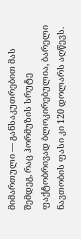მიმართული — განსაკუთრებით მას შემდეგ, რაც ჰორმუზის სრუტე ფაქტობრივად ბლოკირებულია, ბარელი ნავთობის ფასი კი 120 დოლარს აღწევს.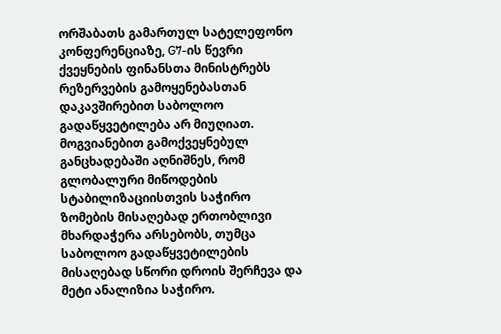ორშაბათს გამართულ სატელეფონო კონფერენციაზე, G7-ის წევრი ქვეყნების ფინანსთა მინისტრებს რეზერვების გამოყენებასთან დაკავშირებით საბოლოო გადაწყვეტილება არ მიუღიათ. მოგვიანებით გამოქვეყნებულ განცხადებაში აღნიშნეს, რომ გლობალური მიწოდების სტაბილიზაციისთვის საჭირო ზომების მისაღებად ერთობლივი მხარდაჭერა არსებობს, თუმცა საბოლოო გადაწყვეტილების მისაღებად სწორი დროის შერჩევა და მეტი ანალიზია საჭირო.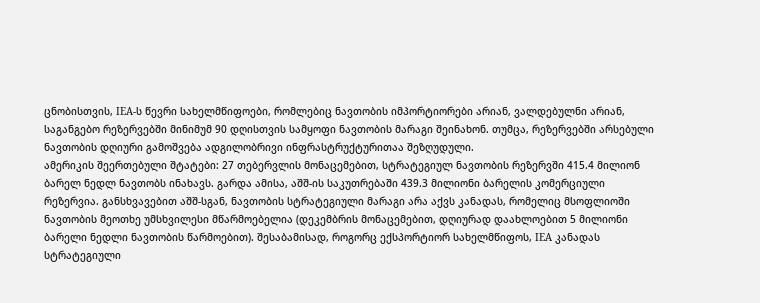ცნობისთვის, IEA-ს წევრი სახელმწიფოები, რომლებიც ნავთობის იმპორტიორები არიან, ვალდებულნი არიან, საგანგებო რეზერვებში მინიმუმ 90 დღისთვის სამყოფი ნავთობის მარაგი შეინახონ. თუმცა, რეზერვებში არსებული ნავთობის დღიური გამოშვება ადგილობრივი ინფრასტრუქტურითაა შეზღუდული.
ამერიკის შეერთებული შტატები: 27 თებერვლის მონაცემებით, სტრატეგიულ ნავთობის რეზერვში 415.4 მილიონ ბარელ ნედლ ნავთობს ინახავს. გარდა ამისა, აშშ-ის საკუთრებაში 439.3 მილიონი ბარელის კომერციული რეზერვია. განსხვავებით აშშ-სგან, ნავთობის სტრატეგიული მარაგი არა აქვს კანადას, რომელიც მსოფლიოში ნავთობის მეოთხე უმსხვილესი მწარმოებელია (დეკემბრის მონაცემებით, დღიურად დაახლოებით 5 მილიონი ბარელი ნედლი ნავთობის წარმოებით). შესაბამისად, როგორც ექსპორტიორ სახელმწიფოს, IEA კანადას სტრატეგიული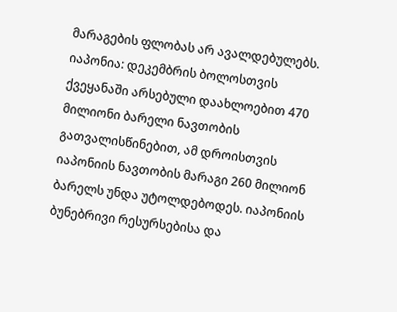მარაგების ფლობას არ ავალდებულებს.
იაპონია: დეკემბრის ბოლოსთვის ქვეყანაში არსებული დაახლოებით 470 მილიონი ბარელი ნავთობის გათვალისწინებით, ამ დროისთვის იაპონიის ნავთობის მარაგი 260 მილიონ ბარელს უნდა უტოლდებოდეს. იაპონიის ბუნებრივი რესურსებისა და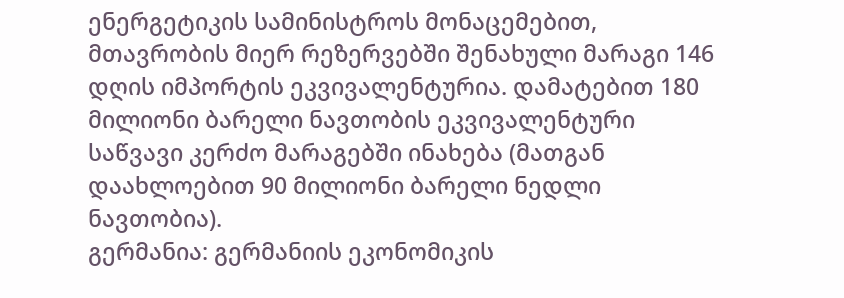ენერგეტიკის სამინისტროს მონაცემებით, მთავრობის მიერ რეზერვებში შენახული მარაგი 146 დღის იმპორტის ეკვივალენტურია. დამატებით 180 მილიონი ბარელი ნავთობის ეკვივალენტური საწვავი კერძო მარაგებში ინახება (მათგან დაახლოებით 90 მილიონი ბარელი ნედლი ნავთობია).
გერმანია: გერმანიის ეკონომიკის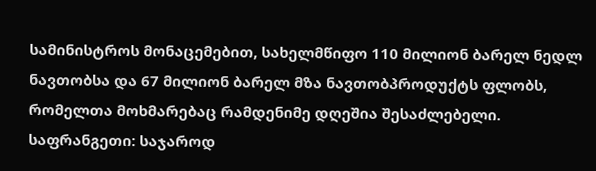სამინისტროს მონაცემებით, სახელმწიფო 110 მილიონ ბარელ ნედლ ნავთობსა და 67 მილიონ ბარელ მზა ნავთობპროდუქტს ფლობს, რომელთა მოხმარებაც რამდენიმე დღეშია შესაძლებელი.
საფრანგეთი: საჯაროდ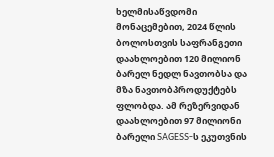ხელმისაწვდომი მონაცემებით, 2024 წლის ბოლოსთვის საფრანგეთი დაახლოებით 120 მილიონ ბარელ ნედლ ნავთობსა და მზა ნავთობპროდუქტებს ფლობდა. ამ რეზერვიდან დაახლოებით 97 მილიონი ბარელი SAGESS-ს ეკუთვნის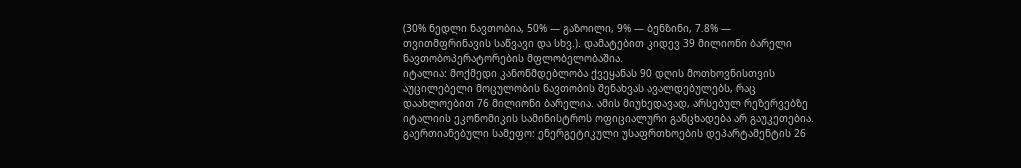(30% ნედლი ნავთობია, 50% — გაზოილი, 9% — ბენზინი, 7.8% — თვითმფრინავის საწვავი და სხვ.). დამატებით კიდევ 39 მილიონი ბარელი ნავთობოპერატორების მფლობელობაშია.
იტალია: მოქმედი კანონმდებლობა ქვეყანას 90 დღის მოთხოვნისთვის აუცილებელი მოცულობის ნავთობის შენახვას ავალდებულებს, რაც დაახლოებით 76 მილიონი ბარელია. ამის მიუხედავად, არსებულ რეზერვებზე იტალიის ეკონომიკის სამინისტროს ოფიციალური განცხადება არ გაუკეთებია.
გაერთიანებული სამეფო: ენერგეტიკული უსაფრთხოების დეპარტამენტის 26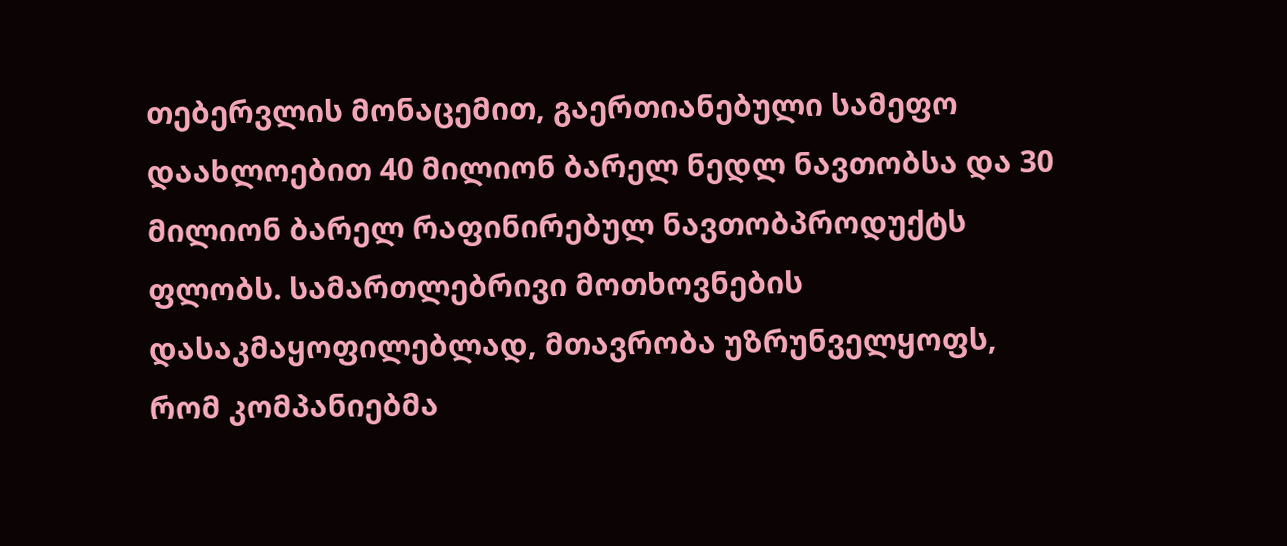თებერვლის მონაცემით, გაერთიანებული სამეფო დაახლოებით 40 მილიონ ბარელ ნედლ ნავთობსა და 30 მილიონ ბარელ რაფინირებულ ნავთობპროდუქტს ფლობს. სამართლებრივი მოთხოვნების დასაკმაყოფილებლად, მთავრობა უზრუნველყოფს, რომ კომპანიებმა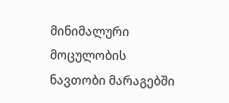მინიმალური მოცულობის ნავთობი მარაგებში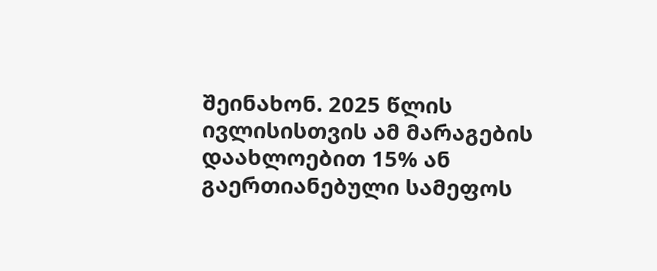შეინახონ. 2025 წლის ივლისისთვის ამ მარაგების დაახლოებით 15% ან გაერთიანებული სამეფოს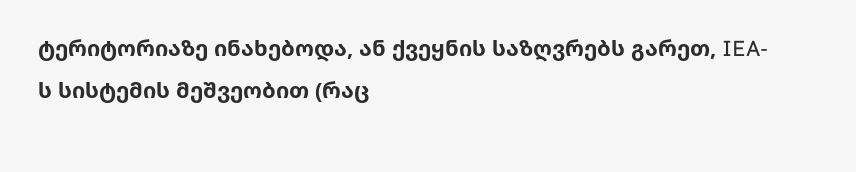ტერიტორიაზე ინახებოდა, ან ქვეყნის საზღვრებს გარეთ, IEA-ს სისტემის მეშვეობით (რაც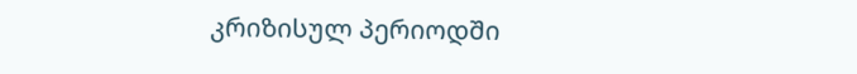კრიზისულ პერიოდში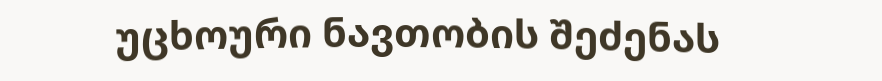უცხოური ნავთობის შეძენას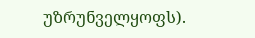უზრუნველყოფს).